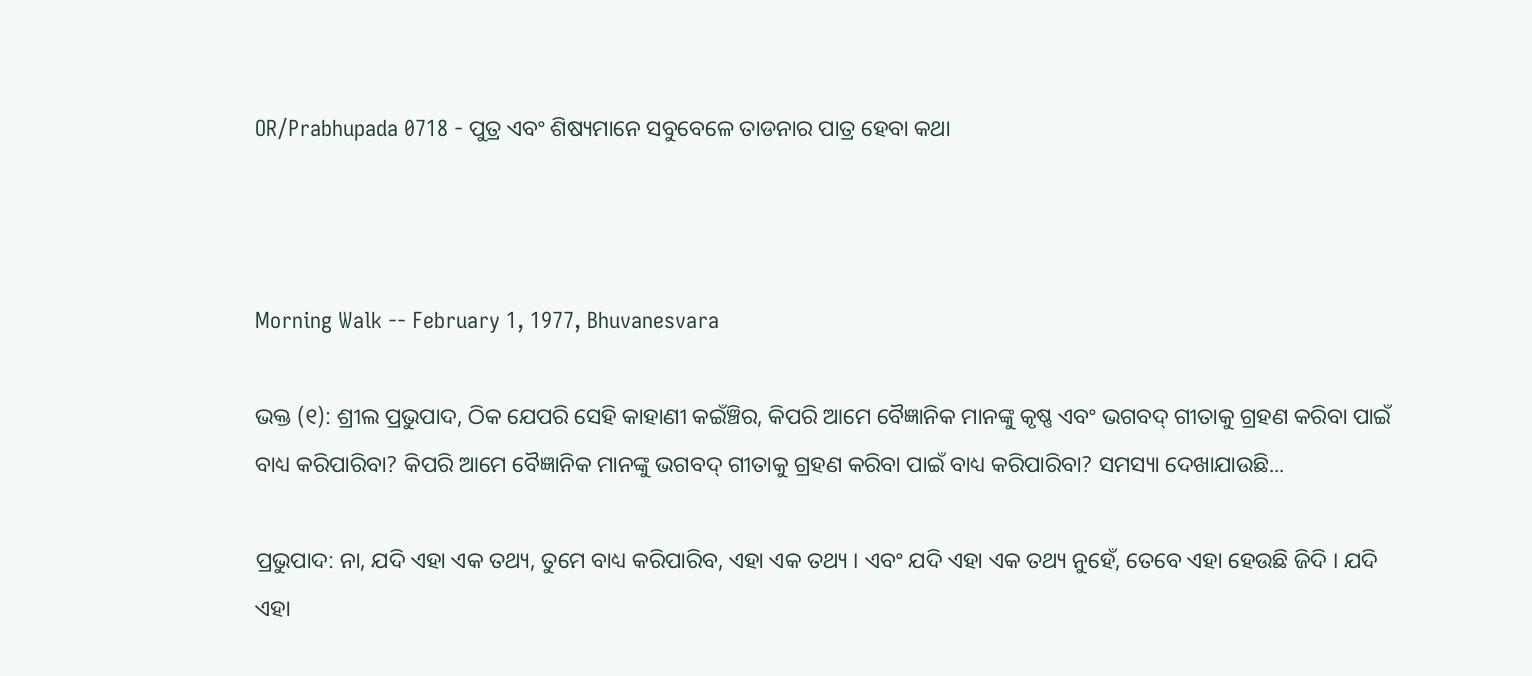OR/Prabhupada 0718 - ପୁତ୍ର ଏବଂ ଶିଷ୍ୟମାନେ ସବୁବେଳେ ତାଡନାର ପାତ୍ର ହେବା କଥା



Morning Walk -- February 1, 1977, Bhuvanesvara

ଭକ୍ତ (୧): ଶ୍ରୀଲ ପ୍ରଭୁପାଦ, ଠିକ ଯେପରି ସେହି କାହାଣୀ କଇଁଞ୍ଚିର, କିପରି ଆମେ ବୈଜ୍ଞାନିକ ମାନଙ୍କୁ କୃଷ୍ଣ ଏବଂ ଭଗବଦ୍ ଗୀତାକୁ ଗ୍ରହଣ କରିବା ପାଇଁ ବାଧ୍ୟ କରିପାରିବା? କିପରି ଆମେ ବୈଜ୍ଞାନିକ ମାନଙ୍କୁ ଭଗବଦ୍ ଗୀତାକୁ ଗ୍ରହଣ କରିବା ପାଇଁ ବାଧ୍ୟ କରିପାରିବା? ସମସ୍ୟା ଦେଖାଯାଉଛି...

ପ୍ରଭୁପାଦ: ନା, ଯଦି ଏହା ଏକ ତଥ୍ୟ, ତୁମେ ବାଧ୍ୟ କରିପାରିବ, ଏହା ଏକ ତଥ୍ୟ । ଏବଂ ଯଦି ଏହା ଏକ ତଥ୍ୟ ନୁହେଁ, ତେବେ ଏହା ହେଉଛି ଜିଦି । ଯଦି ଏହା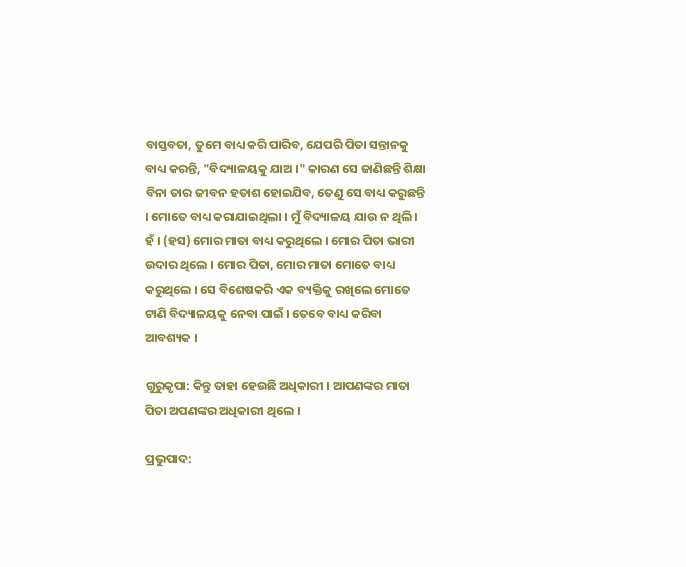ବାସ୍ତବତା, ତୁମେ ବାଧ୍ୟ କରି ପାରିବ, ଯେପରି ପିତା ସନ୍ତାନକୁ ବାଧ୍ୟ କରନ୍ତି, "ବିଦ୍ୟାଳୟକୁ ଯାଅ ।" କାରଣ ସେ ଜାଣିଛନ୍ତି ଶିକ୍ଷା ବିନା ତାର ଜୀବନ ହତାଶ ହୋଇଯିବ, ତେଣୁ ସେ ବାଧ୍ୟ କରୁଛନ୍ତି । ମୋତେ ବାଧ୍ୟ କରାଯାଇଥିଲା । ମୁଁ ବିଦ୍ୟାଳୟ ଯାଉ ନ ଥିଲି । ହଁ । (ହସ) ମୋର ମାତା ବାଧ୍ୟ କରୁଥିଲେ । ମୋର ପିତା ଭାରୀ ଉଦାର ଥିଲେ । ମୋର ପିତା, ମୋର ମାତା ମୋତେ ବାଧ୍ୟ କରୁଥିଲେ । ସେ ବିଶେଷକରି ଏକ ବ୍ୟକ୍ତିକୁ ରଖିଲେ ମୋତେ ଟାଣି ବିଦ୍ୟାଳୟକୁ ନେବା ପାଇଁ । ତେବେ ବାଧ୍ୟ କରିବା ଆବଶ୍ୟକ ।

ଗୁରୁକୃପା: କିନ୍ତୁ ତାହା ହେଉଛି ଅଧିକାରୀ । ଆପଣଙ୍କର ମାତା ପିତା ଅପଣଙ୍କର ଅଧିକାରୀ ଥିଲେ ।

ପ୍ରଭୁପାଦ: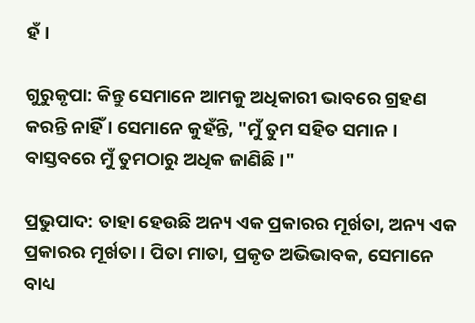ହଁ ।

ଗୁରୁକୃପା: କିନ୍ତୁ ସେମାନେ ଆମକୁ ଅଧିକାରୀ ଭାବରେ ଗ୍ରହଣ କରନ୍ତି ନାହିଁ । ସେମାନେ କୁହଁନ୍ତି, "ମୁଁ ତୁମ ସହିତ ସମାନ । ବାସ୍ତବରେ ମୁଁ ତୁମଠାରୁ ଅଧିକ ଜାଣିଛି ।"

ପ୍ରଭୁପାଦ: ତାହା ହେଉଛି ଅନ୍ୟ ଏକ ପ୍ରକାରର ମୂର୍ଖତା, ଅନ୍ୟ ଏକ ପ୍ରକାରର ମୂର୍ଖତା । ପିତା ମାତା, ପ୍ରକୃତ ଅଭିଭାବକ, ସେମାନେ ବାଧ୍ୟ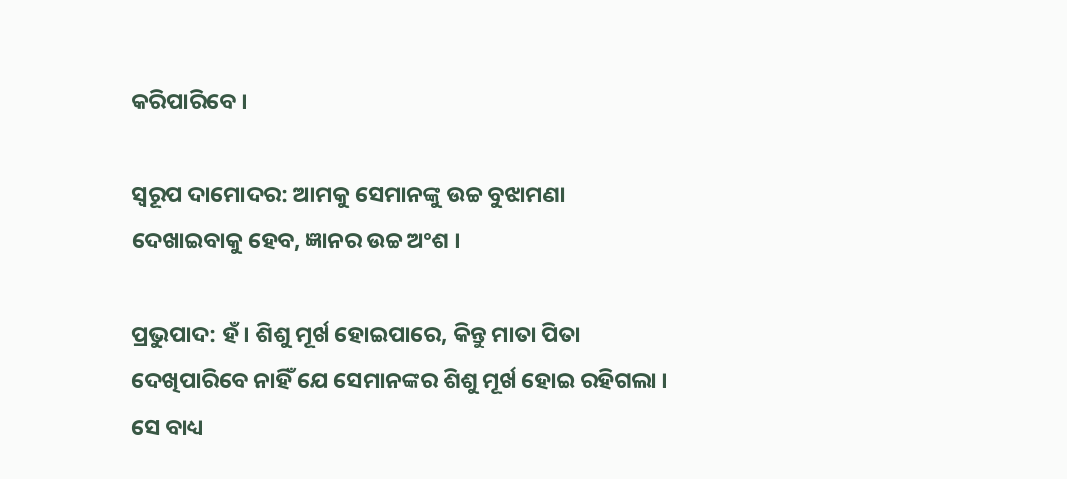କରିପାରିବେ ।

ସ୍ଵରୂପ ଦାମୋଦର: ଆମକୁ ସେମାନଙ୍କୁ ଉଚ୍ଚ ବୁଝାମଣା ଦେଖାଇବାକୁ ହେବ, ଜ୍ଞାନର ଉଚ୍ଚ ଅଂଶ ।

ପ୍ରଭୁପାଦ: ହଁ । ଶିଶୁ ମୂର୍ଖ ହୋଇପାରେ, କିନ୍ତୁ ମାତା ପିତା ଦେଖିପାରିବେ ନାହିଁ ଯେ ସେମାନଙ୍କର ଶିଶୁ ମୂର୍ଖ ହୋଇ ରହିଗଲା । ସେ ବାଧ୍ୟ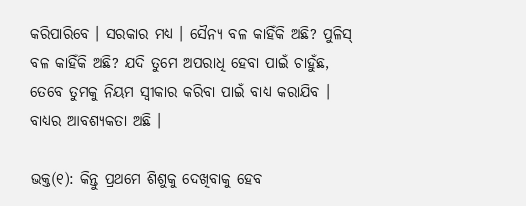କରିପାରିବେ । ସରକାର ମଧ୍ୟ । ସୈନ୍ୟ ବଳ କାହିଁକି ଅଛି? ପୁଳିସ୍ ବଳ କାହିଁକି ଅଛି? ଯଦି ତୁମେ ଅପରାଧି ହେବା ପାଇଁ ଚାହୁଁଛ, ତେବେ ତୁମକୁ ନିୟମ ସ୍ଵୀକାର କରିବା ପାଇଁ ବାଧ୍ୟ କରାଯିବ । ବାଧ୍ୟର ଆବଶ୍ୟକତା ଅଛି ।

ଭକ୍ତ(୧): କିନ୍ତୁ ପ୍ରଥମେ ଶିଶୁକୁ ଦେଖିବାକୁ ହେବ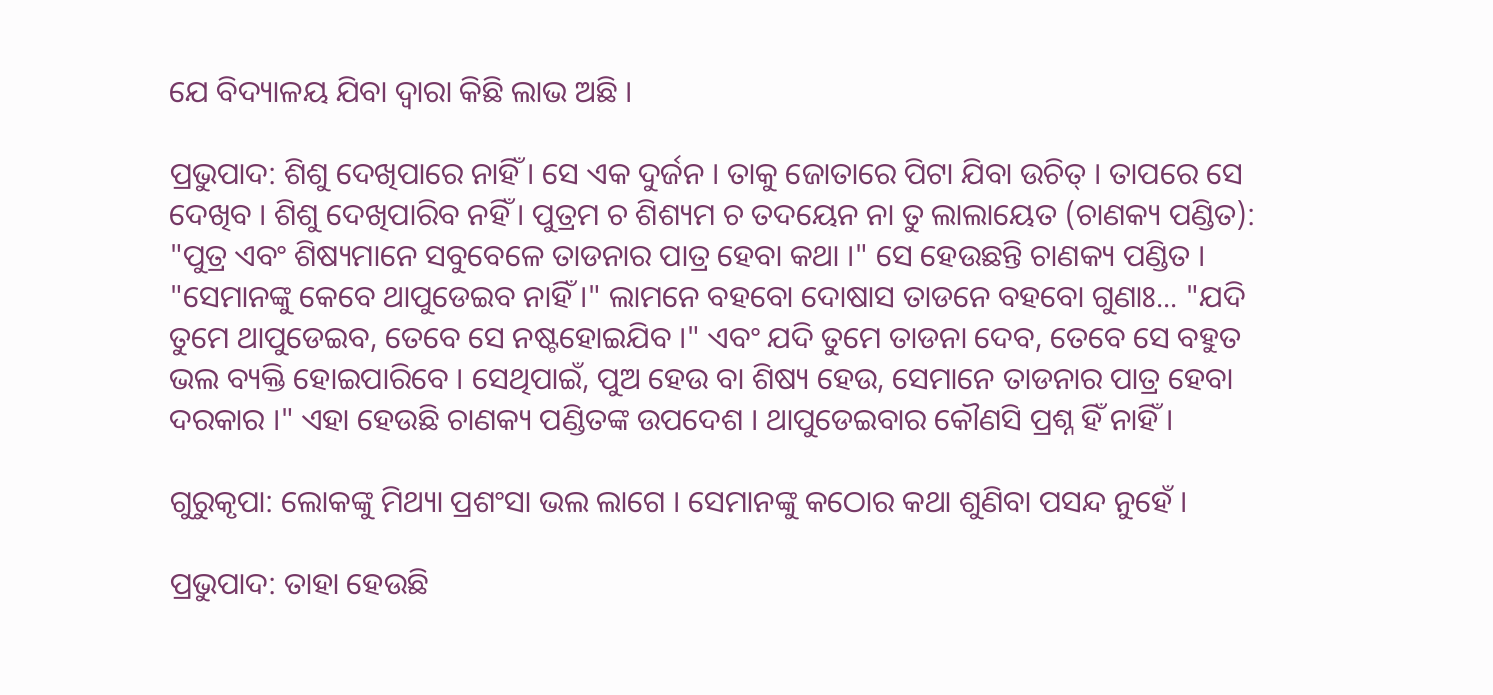ଯେ ବିଦ୍ୟାଳୟ ଯିବା ଦ୍ଵାରା କିଛି ଲାଭ ଅଛି ।

ପ୍ରଭୁପାଦ: ଶିଶୁ ଦେଖିପାରେ ନାହିଁ । ସେ ଏକ ଦୁର୍ଜନ । ତାକୁ ଜୋତାରେ ପିଟା ଯିବା ଉଚିତ୍ । ତାପରେ ସେ ଦେଖିବ । ଶିଶୁ ଦେଖିପାରିବ ନହିଁ । ପୁତ୍ରମ ଚ ଶିଶ୍ୟମ ଚ ତଦୟେନ ନା ତୁ ଲାଲାୟେତ (ଚାଣକ୍ୟ ପଣ୍ଡିତ): "ପୁତ୍ର ଏବଂ ଶିଷ୍ୟମାନେ ସବୁବେଳେ ତାଡନାର ପାତ୍ର ହେବା କଥା ।" ସେ ହେଉଛନ୍ତି ଚାଣକ୍ୟ ପଣ୍ଡିତ । "ସେମାନଙ୍କୁ କେବେ ଥାପୁଡେଇବ ନାହିଁ ।" ଲାମନେ ବହବୋ ଦୋଷାସ ତାଡନେ ବହବୋ ଗୁଣାଃ... "ଯଦି ତୁମେ ଥାପୁଡେଇବ, ତେବେ ସେ ନଷ୍ଟହୋଇଯିବ ।" ଏବଂ ଯଦି ତୁମେ ତାଡନା ଦେବ, ତେବେ ସେ ବହୁତ ଭଲ ବ୍ୟକ୍ତି ହୋଇପାରିବେ । ସେଥିପାଇଁ, ପୁଅ ହେଉ ବା ଶିଷ୍ୟ ହେଉ, ସେମାନେ ତାଡନାର ପାତ୍ର ହେବା ଦରକାର ।" ଏହା ହେଉଛି ଚାଣକ୍ୟ ପଣ୍ଡିତଙ୍କ ଉପଦେଶ । ଥାପୁଡେଇବାର କୌଣସି ପ୍ରଶ୍ନ ହିଁ ନାହିଁ ।

ଗୁରୁକୃପା: ଲୋକଙ୍କୁ ମିଥ୍ୟା ପ୍ରଶଂସା ଭଲ ଲାଗେ । ସେମାନଙ୍କୁ କଠୋର କଥା ଶୁଣିବା ପସନ୍ଦ ନୁହେଁ ।

ପ୍ରଭୁପାଦ: ତାହା ହେଉଛି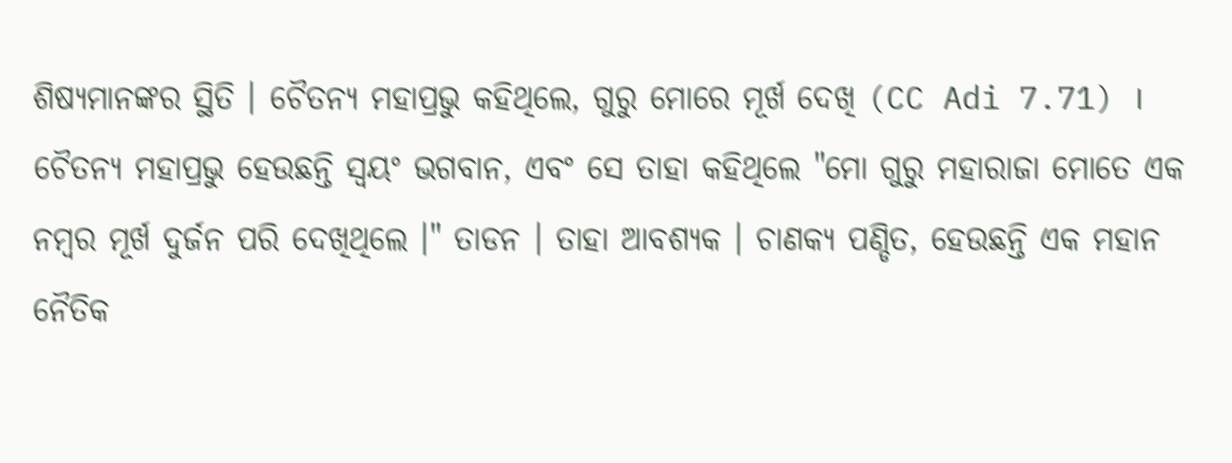ଶିଷ୍ୟମାନଙ୍କର ସ୍ଥିତି । ଚୈତନ୍ୟ ମହାପ୍ରଭୁ କହିଥିଲେ, ଗୁରୁ ମୋରେ ମୂର୍ଖ ଦେଖି (CC Adi 7.71) । ଚୈତନ୍ୟ ମହାପ୍ରଭୁ ହେଉଛନ୍ତି ସ୍ଵୟଂ ଭଗବାନ, ଏବଂ ସେ ତାହା କହିଥିଲେ "ମୋ ଗୁରୁ ମହାରାଜା ମୋତେ ଏକ ନମ୍ଵର ମୂର୍ଖ ଦୁର୍ଜନ ପରି ଦେଖିଥିଲେ ।" ତାଡନ । ତାହା ଆବଶ୍ୟକ । ଚାଣକ୍ୟ ପଣ୍ଡିତ, ହେଉଛନ୍ତି ଏକ ମହାନ ନୈତିକ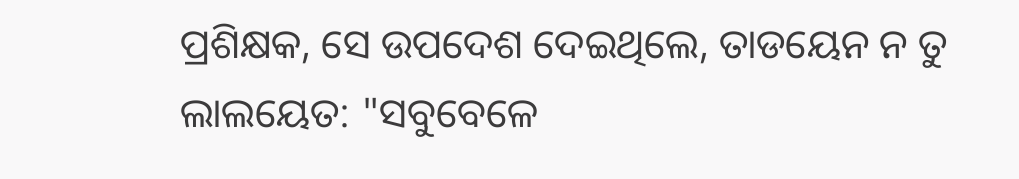ପ୍ରଶିକ୍ଷକ, ସେ ଉପଦେଶ ଦେଇଥିଲେ, ତାଡୟେନ ନ ତୁ ଲାଲୟେତ: "ସବୁବେଳେ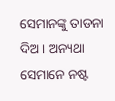ସେମାନଙ୍କୁ ତାଡନା ଦିଅ । ଅନ୍ୟଥା ସେମାନେ ନଷ୍ଟ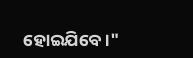ହୋଇଯିବେ ।"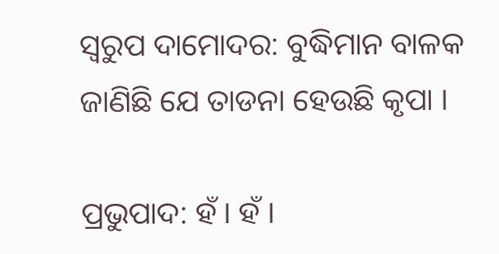ସ୍ଵରୁପ ଦାମୋଦର: ବୁଦ୍ଧିମାନ ବାଳକ ଜାଣିଛି ଯେ ତାଡନା ହେଉଛି କୃପା ।

ପ୍ରଭୁପାଦ: ହଁ । ହଁ ।